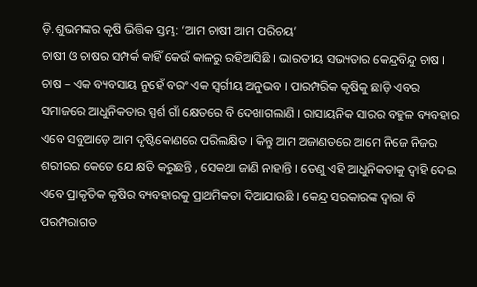ଡ଼ି.ଶୁଭମଙ୍କର କୃଷି ଭିତ୍ତିକ ସ୍ତମ୍ଭ: ‘ଆମ ଚାଷୀ ଆମ ପରିଚୟ’
ଚାଷୀ ଓ ଚାଷର ସମ୍ପର୍କ କାହିଁ କେଉଁ କାଳରୁ ରହିଆସିଛି । ଭାରତୀୟ ସଭ୍ୟତାର କେନ୍ଦ୍ରବିନ୍ଦୁ ଚାଷ । ଚାଷ – ଏକ ବ୍ୟବସାୟ ନୁହେଁ ବରଂ ଏକ ସ୍ୱର୍ଗୀୟ ଅନୁଭବ । ପାରମ୍ପରିକ କୃଷିକୁ ଛାଡ଼ି ଏବର ସମାଜରେ ଆଧୁନିକତାର ସ୍ପର୍ଶ ଗାଁ କ୍ଷେତରେ ବି ଦେଖାଗଲାଣି । ରାସାୟନିକ ସାରର ବହୁଳ ବ୍ୟବହାର ଏବେ ସବୁଆଡ଼େ ଆମ ଦୃଷ୍ଟିକୋଣରେ ପରିଲକ୍ଷିତ । କିନ୍ତୁ ଆମ ଅଜାଣତରେ ଆମେ ନିଜେ ନିଜର ଶରୀରର କେତେ ଯେ କ୍ଷତି କରୁଛନ୍ତି , ସେକଥା ଜାଣି ନାହାନ୍ତି । ତେଣୁ ଏହି ଆଧୁନିକତାକୁ ଦ୍ୱାହି ଦେଇ ଏବେ ପ୍ରାକୃତିକ କୃଷିର ବ୍ୟବହାରକୁ ପ୍ରାଥମିକତା ଦିଆଯାଉଛି । କେନ୍ଦ୍ର ସରକାରଙ୍କ ଦ୍ୱାରା ବି ପରମ୍ପରାଗତ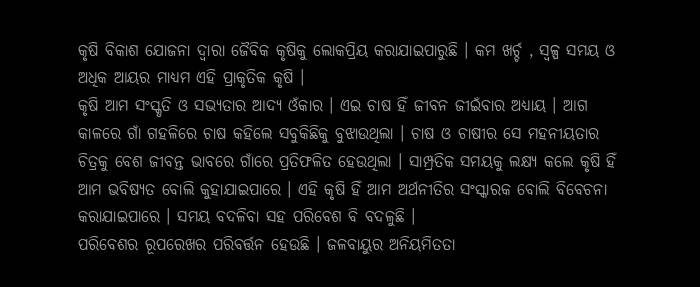କୃଷି ବିକାଶ ଯୋଜନା ଦ୍ୱାରା ଜୈବିକ କୃଷିକୁ ଲୋକପ୍ରିୟ କରାଯାଇପାରୁଛି । କମ ଖର୍ଚ୍ଚ , ସ୍ୱଳ୍ପ ସମୟ ଓ ଅଧିକ ଆୟର ମାଧ୍ୟମ ଏହି ପ୍ରାକୃତିକ କୃଷି ।
କୃଷି ଆମ ସଂସ୍କୃତି ଓ ସଭ୍ୟତାର ଆଦ୍ୟ ଓଁକାର । ଏଇ ଚାଷ ହିଁ ଜୀବନ ଜୀଇଁବାର ଅଧ୍ୟାୟ । ଆଗ କାଳରେ ଗାଁ ଗହଳିରେ ଚାଷ କହିଲେ ସବୁକିଛିକୁ ବୁଝାଉଥିଲା । ଚାଷ ଓ ଚାଷୀର ସେ ମହନୀୟତାର ଚିତ୍ରକୁ ବେଶ ଜୀବନ୍ତ ଭାବରେ ଗାଁରେ ପ୍ରତିଫଳିତ ହେଉଥିଲା । ସାମ୍ପ୍ରତିକ ସମୟକୁ ଲକ୍ଷ୍ୟ କଲେ କୃଷି ହିଁ ଆମ ଭବିଷ୍ୟତ ବୋଲି କୁହାଯାଇପାରେ । ଏହି କୃଷି ହିଁ ଆମ ଅର୍ଥନୀତିର ସଂସ୍କାରକ ବୋଲି ବିବେଚନା କରାଯାଇପାରେ । ସମୟ ବଦଳିବା ସହ ପରିବେଶ ବି ବଦଳୁଛି ।
ପରିବେଶର ରୂପରେଖର ପରିବର୍ତ୍ତନ ହେଉଛି । ଜଳବାୟୁର ଅନିୟମିତତା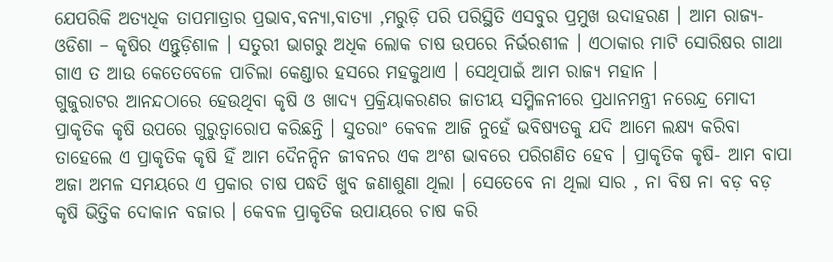ଯେପରିକି ଅତ୍ୟଧିକ ତାପମାତ୍ରାର ପ୍ରଭାବ,ବନ୍ୟା,ବାତ୍ୟା ,ମରୁଡ଼ି ପରି ପରିସ୍ଥିତି ଏସବୁର ପ୍ରମୁଖ ଉଦାହରଣ । ଆମ ରାଜ୍ୟ-ଓଡିଶା – କୃଷିର ଏନ୍ତୁଡ଼ିଶାଳ । ସତୁରୀ ଭାଗରୁ ଅଧିକ ଲୋକ ଚାଷ ଉପରେ ନିର୍ଭରଶୀଳ । ଏଠାକାର ମାଟି ସୋରିଷର ଗାଥା ଗାଏ ତ ଆଉ କେତେବେଳେ ପାଚିଲା କେଣ୍ଡାର ହସରେ ମହକୁଥାଏ । ସେଥିପାଇଁ ଆମ ରାଜ୍ୟ ମହାନ ।
ଗୁଜୁରାଟର ଆନନ୍ଦଠାରେ ହେଉଥିବା କୃଷି ଓ ଖାଦ୍ୟ ପ୍ରକ୍ରିୟାକରଣର ଜାତୀୟ ସମ୍ମିଳନୀରେ ପ୍ରଧାନମନ୍ତ୍ରୀ ନରେନ୍ଦ୍ର ମୋଦୀ ପ୍ରାକୃତିକ କୃଷି ଉପରେ ଗୁରୁତ୍ୱାରୋପ କରିଛନ୍ତି । ସୁତରାଂ କେବଳ ଆଜି ନୁହେଁ ଭବିଷ୍ୟତକୁ ଯଦି ଆମେ ଲକ୍ଷ୍ୟ କରିବା ତାହେଲେ ଏ ପ୍ରାକୃତିକ କୃଷି ହିଁ ଆମ ଦୈନନ୍ଦିନ ଜୀବନର ଏକ ଅଂଶ ଭାବରେ ପରିଗଣିତ ହେବ । ପ୍ରାକୃତିକ କୃଷି- ଆମ ବାପା ଅଜା ଅମଳ ସମୟରେ ଏ ପ୍ରକାର ଚାଷ ପଦ୍ଧତି ଖୁବ ଜଣାଶୁଣା ଥିଲା । ସେତେବେ ନା ଥିଲା ସାର , ନା ବିଷ ନା ବଡ଼ ବଡ଼ କୃଷି ଭିତ୍ତିକ ଦୋକାନ ବଜାର । କେବଳ ପ୍ରାକୃତିକ ଉପାୟରେ ଚାଷ କରି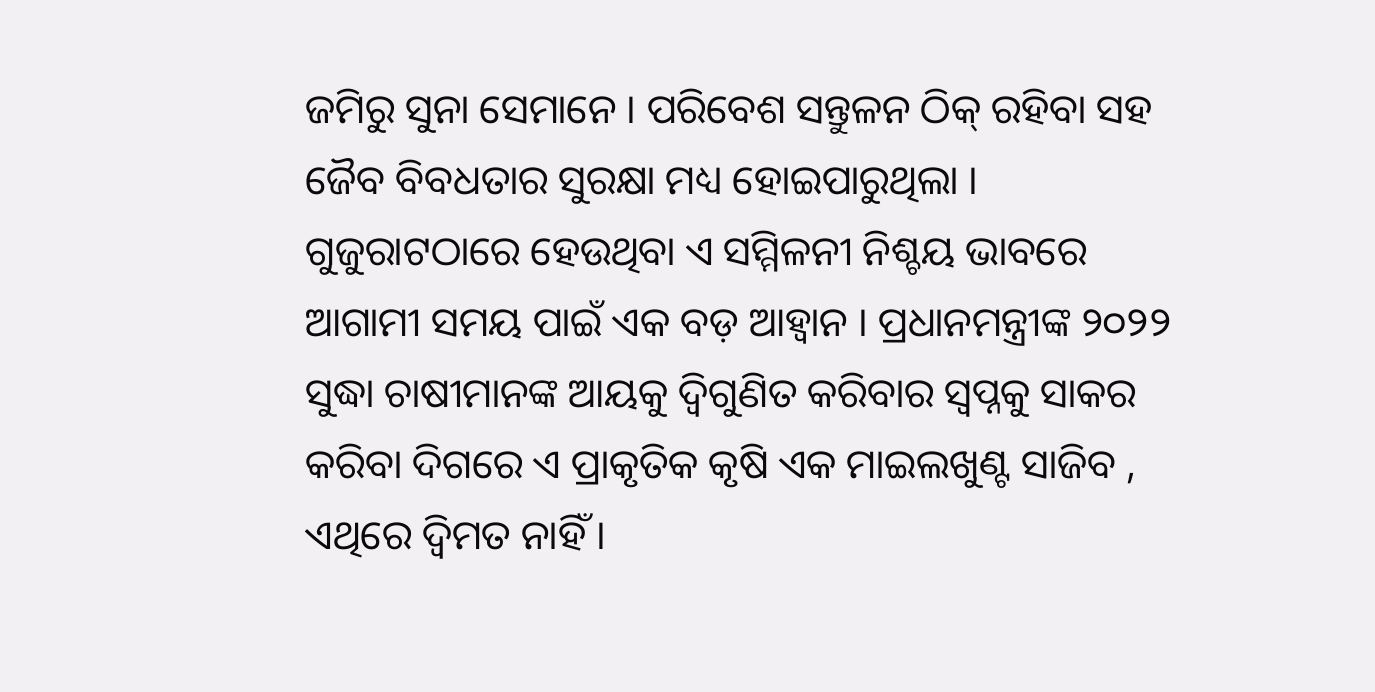ଜମିରୁ ସୁନା ସେମାନେ । ପରିବେଶ ସନ୍ତୁଳନ ଠିକ୍ ରହିବା ସହ ଜୈବ ବିବଧତାର ସୁରକ୍ଷା ମଧ୍ୟ ହୋଇପାରୁଥିଲା ।
ଗୁଜୁରାଟଠାରେ ହେଉଥିବା ଏ ସମ୍ମିଳନୀ ନିଶ୍ଚୟ ଭାବରେ ଆଗାମୀ ସମୟ ପାଇଁ ଏକ ବଡ଼ ଆହ୍ୱାନ । ପ୍ରଧାନମନ୍ତ୍ରୀଙ୍କ ୨୦୨୨ ସୁଦ୍ଧା ଚାଷୀମାନଙ୍କ ଆୟକୁ ଦ୍ୱିଗୁଣିତ କରିବାର ସ୍ୱପ୍ନକୁ ସାକର କରିବା ଦିଗରେ ଏ ପ୍ରାକୃତିକ କୃଷି ଏକ ମାଇଲଖୁଣ୍ଟ ସାଜିବ , ଏଥିରେ ଦ୍ୱିମତ ନାହିଁ ।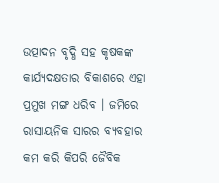ଉତ୍ପାଦନ ବୃଦ୍ଧି ସହ କୃଷକଙ୍କ କାର୍ଯ୍ୟଦକ୍ଷତାର ବିକାଶରେ ଏହା ପ୍ରମୁଖ ମଙ୍ଗ ଧରିବ । ଜମିରେ ରାସାୟନିକ ସାରର ବ୍ୟବହାର କମ କରି କିପରି ଜୈବିକ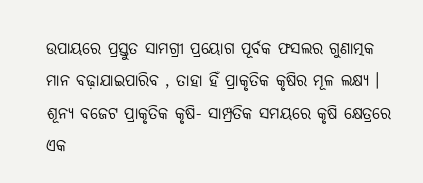ଉପାୟରେ ପ୍ରସ୍ତୁତ ସାମଗ୍ରୀ ପ୍ରୟୋଗ ପୂର୍ବକ ଫସଲର ଗୁଣାତ୍ମକ ମାନ ବଢ଼ାଯାଇପାରିବ , ତାହା ହିଁ ପ୍ରାକୃତିକ କୃଷିର ମୂଳ ଲକ୍ଷ୍ୟ । ଶୂନ୍ୟ ବଜେଟ ପ୍ରାକୃତିକ କୃଷି- ସାମ୍ପ୍ରତିକ ସମୟରେ କୃଷି କ୍ଷେତ୍ରରେ ଏକ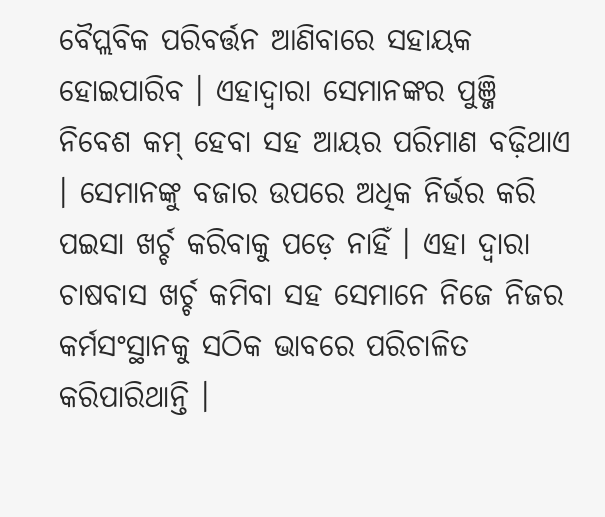ବୈପ୍ଲବିକ ପରିବର୍ତ୍ତନ ଆଣିବାରେ ସହାୟକ ହୋଇପାରିବ । ଏହାଦ୍ୱାରା ସେମାନଙ୍କର ପୁଞ୍ଜି ନିବେଶ କମ୍ ହେବା ସହ ଆୟର ପରିମାଣ ବଢ଼ିଥାଏ । ସେମାନଙ୍କୁ ବଜାର ଉପରେ ଅଧିକ ନିର୍ଭର କରି ପଇସା ଖର୍ଚ୍ଚ କରିବାକୁ ପଡ଼େ ନାହିଁ । ଏହା ଦ୍ୱାରା ଚାଷବାସ ଖର୍ଚ୍ଚ କମିବା ସହ ସେମାନେ ନିଜେ ନିଜର କର୍ମସଂସ୍ଥାନକୁ ସଠିକ ଭାବରେ ପରିଚାଳିତ କରିପାରିଥାନ୍ତି ।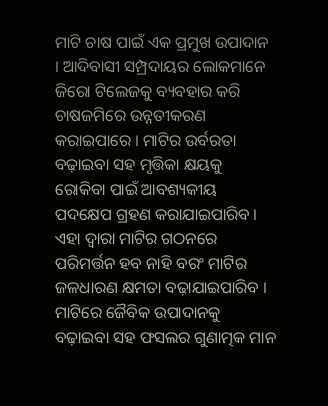ମାଟି ଚାଷ ପାଇଁ ଏକ ପ୍ରମୁଖ ଉପାଦାନ । ଆଦିବାସୀ ସମ୍ପ୍ରଦାୟର ଲୋକମାନେ ଜିରୋ ଟିଲେଜକୁ ବ୍ୟବହାର କରି ଚାଷଜମିରେ ଉନ୍ନତୀକରଣ କରାଇପାରେ । ମାଟିର ଉର୍ବରତା ବଢ଼ାଇବା ସହ ମୃତ୍ତିକା କ୍ଷୟକୁ ରୋକିବା ପାଇଁ ଆବଶ୍ୟକୀୟ ପଦକ୍ଷେପ ଗ୍ରହଣ କରାଯାଇପାରିବ । ଏହା ଦ୍ୱାରା ମାଟିର ଗଠନରେ ପରିମର୍ତ୍ତନ ହବ ନାହି ବରଂ ମାଟିର ଜଳଧାରଣ କ୍ଷମତା ବଢ଼ାଯାଇପାରିବ ।
ମାଟିରେ ଜୈବିକ ଉପାଦାନକୁ ବଢ଼ାଇବା ସହ ଫସଲର ଗୁଣାତ୍ମକ ମାନ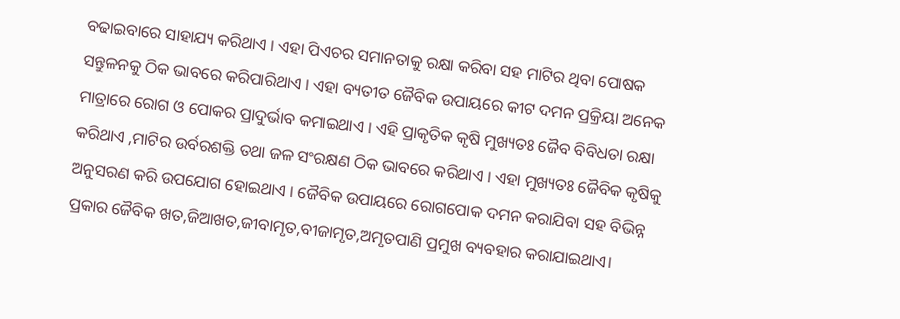ବଢାଇବାରେ ସାହାଯ୍ୟ କରିଥାଏ । ଏହା ପିଏଚର ସମାନତାକୁ ରକ୍ଷା କରିବା ସହ ମାଟିର ଥିବା ପୋଷକ ସନ୍ତୁଳନକୁ ଠିକ ଭାବରେ କରିପାରିଥାଏ । ଏହା ବ୍ୟତୀତ ଜୈବିକ ଉପାୟରେ କୀଟ ଦମନ ପ୍ରକ୍ରିୟା ଅନେକ ମାତ୍ରାରେ ରୋଗ ଓ ପୋକର ପ୍ରାଦୁର୍ଭାବ କମାଇଥାଏ । ଏହି ପ୍ରାକୃତିକ କୃଷି ମୁଖ୍ୟତଃ ଜୈବ ବିବିଧତା ରକ୍ଷା କରିଥାଏ ,ମାଟିର ଉର୍ବରଶକ୍ତି ତଥା ଜଳ ସଂରକ୍ଷଣ ଠିକ ଭାବରେ କରିଥାଏ । ଏହା ମୁଖ୍ୟତଃ ଜୈବିକ କୃଷିକୁ ଅନୁସରଣ କରି ଉପଯୋଗ ହୋଇଥାଏ । ଜୈବିକ ଉପାୟରେ ରୋଗପୋକ ଦମନ କରାଯିବା ସହ ବିଭିନ୍ନ ପ୍ରକାର ଜୈବିକ ଖତ,ଜିଆଖତ,ଜୀବାମୃତ,ବୀଜାମୃତ,ଅମୃତପାଣି ପ୍ରମୁଖ ବ୍ୟବହାର କରାଯାଇଥାଏ।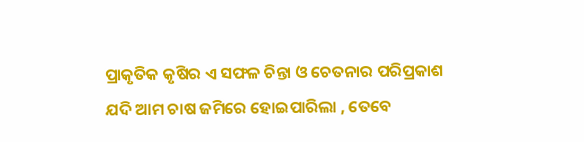ପ୍ରାକୃତିକ କୃଷିର ଏ ସଫଳ ଚିନ୍ତା ଓ ଚେତନାର ପରିପ୍ରକାଶ ଯଦି ଆମ ଚାଷ ଜମିରେ ହୋଇପାରିଲା , ତେବେ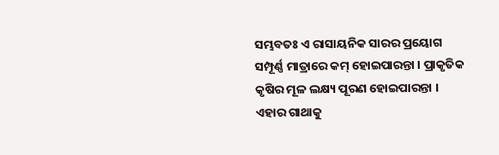ସମ୍ଭବତଃ ଏ ରାସାୟନିକ ସାରର ପ୍ରୟୋଗ ସମ୍ପୂର୍ଣ୍ଣ ମାତ୍ରାରେ କମ୍ ହୋଇପାରନ୍ତା । ପ୍ରାକୃତିକ କୃଷିର ମୂଳ ଲକ୍ଷ୍ୟ ପୂରଣ ହୋଇପାରନ୍ତା । ଏହାର ଗାଥାକୁ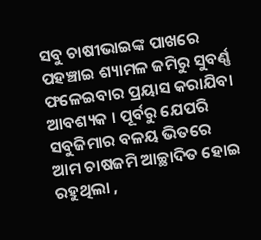ସବୁ ଚାଷୀଭାଇଙ୍କ ପାଖରେ ପହଞ୍ଚାଇ ଶ୍ୟାମଳ ଜମିରୁ ସୁବର୍ଣ୍ଣ ଫଳେଇବାର ପ୍ରୟାସ କରାଯିବା ଆବଶ୍ୟକ । ପୂର୍ବରୁ ଯେପରି ସବୁଜିମାର ବଳୟ ଭିତରେ ଆମ ଚାଷଜମି ଆଚ୍ଛାଦିତ ହୋଇ ରହୁଥିଲା ,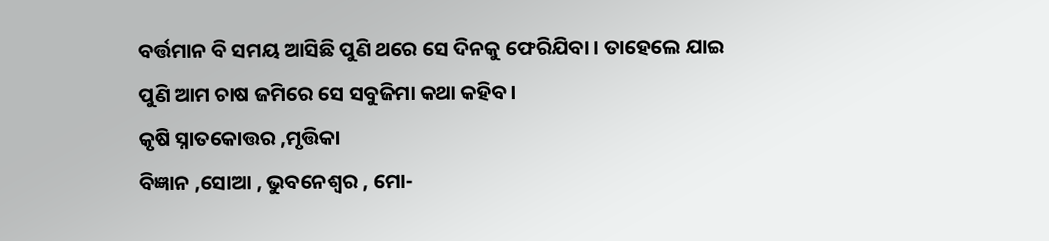ବର୍ତ୍ତମାନ ବି ସମୟ ଆସିଛି ପୁଣି ଥରେ ସେ ଦିନକୁ ଫେରିଯିବା । ତାହେଲେ ଯାଇ ପୁଣି ଆମ ଚାଷ ଜମିରେ ସେ ସବୁଜିମା କଥା କହିବ ।
କୃଷି ସ୍ନାତକୋତ୍ତର ,ମୃତ୍ତିକା
ବିଜ୍ଞାନ ,ସୋଆ , ଭୁବନେଶ୍ୱର , ମୋ-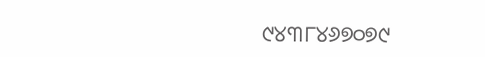୯୪୩୮୪୬୭୦୭୯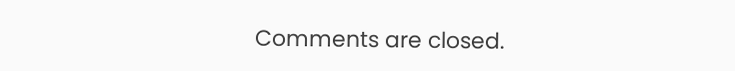Comments are closed.